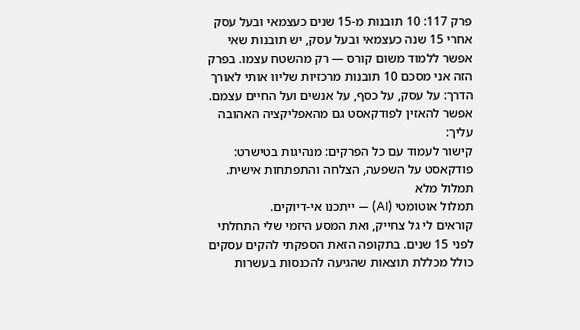פרק 117: 10 תובנות מ-15 שנים כעצמאי ובעל עסק
אחרי 15 שנה כעצמאי ובעל עסק, יש תובנות שאי אפשר ללמוד משום קורס — רק מהשטח עצמו. בפרק הזה אני מסכם 10 תובנות מרכזיות שליוו אותי לאורך הדרך: על עסק, על כסף, על אנשים ועל החיים עצמם.
אפשר להאזין לפודקאסט גם מהאפליקציה האהובה עליך:
קישור לעמוד עם כל הפרקים: מנהיגות בטישרט: פודקאסט על השפעה, הצלחה והתפתחות אישית.
תמלול מלא
תמלול אוטומטי (AI) — ייתכנו אי-דיוקים.
קוראים לי גל צחייק, ואת המסע היזמי שלי התחלתי לפני 15 שנים. בתקופה הזאת הספקתי להקים עסקים כולל מכללת תוצאות שהגיעה להכנסות בעשרות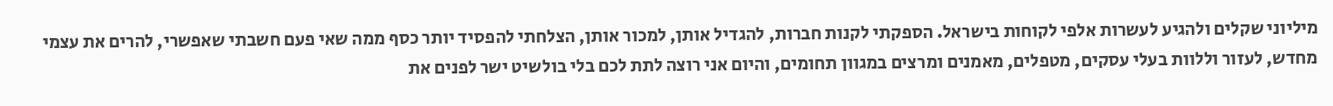מיליוני שקלים ולהגיע לעשרות אלפי לקוחות בישראל. הספקתי לקנות חברות, להגדיל אותן, למכור אותן, הצלחתי להפסיד יותר כסף ממה שאי פעם חשבתי שאפשרי, להרים את עצמי מחדש, לעזור וללוות בעלי עסקים, מטפלים, מאמנים ומרצים במגוון תחומים, והיום אני רוצה לתת לכם בלי בולשיט ישר לפנים את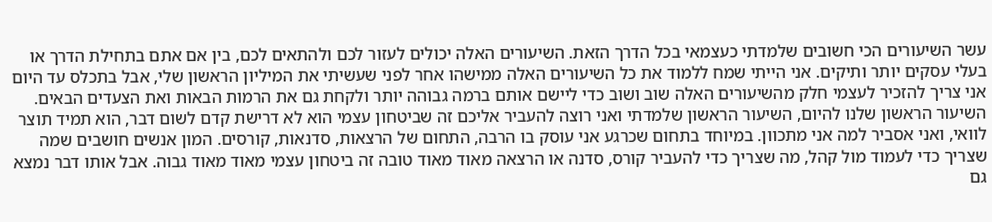עשר השיעורים הכי חשובים שלמדתי כעצמאי בכל הדרך הזאת. השיעורים האלה יכולים לעזור לכם ולהתאים לכם, בין אם אתם בתחילת הדרך או בעלי עסקים יותר ותיקים. אני הייתי שמח ללמוד את כל השיעורים האלה ממישהו אחר לפני שעשיתי את המיליון הראשון שלי, אבל בתכלס עד היום אני צריך להזכיר לעצמי חלק מהשיעורים האלה שוב ושוב כדי ליישם אותם ברמה גבוהה יותר ולקחת גם את הרמות הבאות ואת הצעדים הבאים. השיעור הראשון שלנו להיום, השיעור הראשון שלמדתי ואני רוצה להעביר אליכם זה שביטחון עצמי הוא לא דרישת קדם לשום דבר, הוא תמיד תוצר לוואי, ואני אסביר למה אני מתכוון. במיוחד בתחום שכרגע אני עוסק בו הרבה, התחום של הרצאות, סדנאות, קורסים. המון אנשים חושבים שמה שצריך כדי לעמוד מול קהל, מה שצריך כדי להעביר קורס, סדנה או הרצאה מאוד מאוד טובה זה ביטחון עצמי מאוד מאוד גבוה. אבל אותו דבר נמצא גם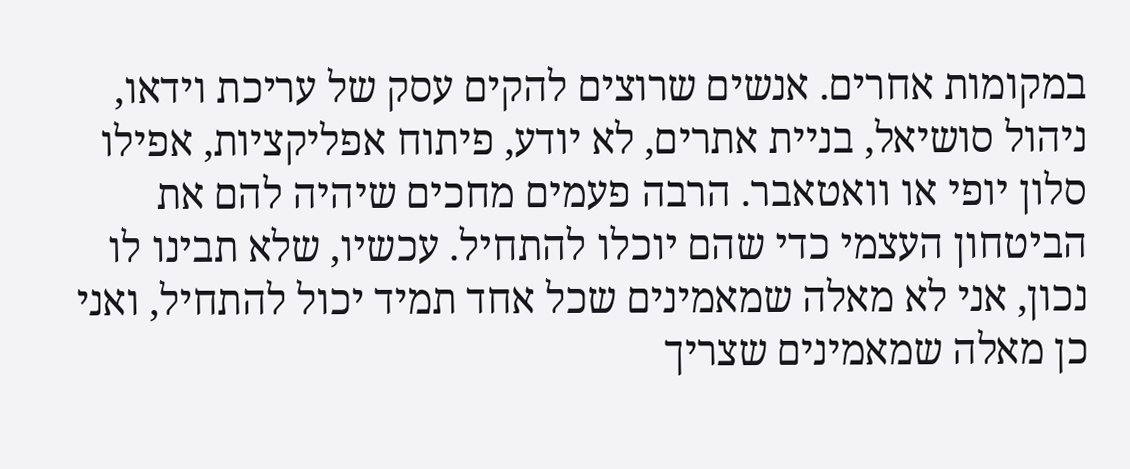במקומות אחרים. אנשים שרוצים להקים עסק של עריכת וידאו, ניהול סושיאל, בניית אתרים, לא יודע, פיתוח אפליקציות, אפילו סלון יופי או וואטאבר. הרבה פעמים מחכים שיהיה להם את הביטחון העצמי כדי שהם יוכלו להתחיל. עכשיו, שלא תבינו לו נכון, אני לא מאלה שמאמינים שכל אחד תמיד יכול להתחיל, ואני כן מאלה שמאמינים שצריך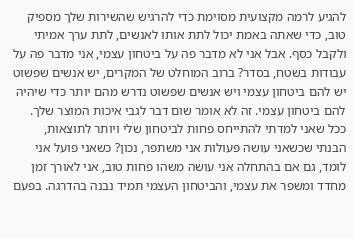להגיע לרמה מקצועית מסוימת כדי להרגיש שהשירות שלך מספיק טוב, כדי שאתה באמת יכול לתת אותו לאנשים, לתת ערך אמיתי ולקבל כסף. אבל אני לא מדבר פה על ביטחון עצמי, אני מדבר פה על עבודות בשטח, בסדר? ברוב המוחלט של המקרים, יש אנשים שפשוט יש להם ביטחון עצמי ויש אנשים שפשוט נדרש מהם יותר כדי שיהיה להם ביטחון עצמי. זה לא אומר שום דבר לגבי איכות המוצר שלך. ככל שאני למדתי להתייחס פחות לביטחון שלי ויותר לתוצאות, הבנתי שכשאני עושה פעולות אני משתפר, נכון? כשאני פועל אני לומד, גם אם בהתחלה אני עושה משהו פחות טוב, אני לאורך זמן מחדד ומשפר את עצמי, והביטחון העצמי תמיד נבנה בהדרגה. בפעם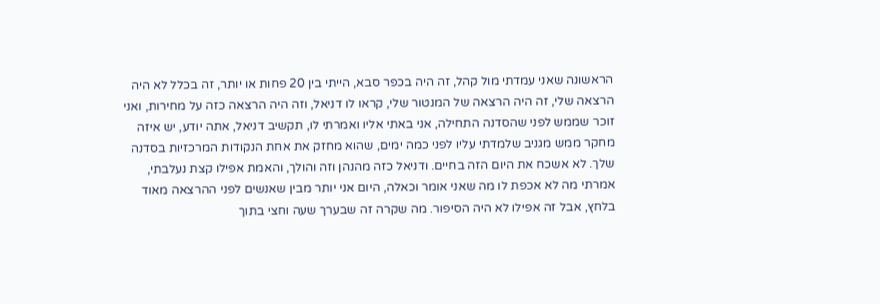הראשונה שאני עמדתי מול קהל, זה היה בכפר סבא, הייתי בין 20 פחות או יותר, זה בכלל לא היה הרצאה שלי, זה היה הרצאה של המנטור שלי, קראו לו דניאל, וזה היה הרצאה כזה על מחירות, ואני זוכר שממש לפני שהסדנה התחילה, אני באתי אליו ואמרתי לו, תקשיב דניאל, אתה יודע, יש איזה מחקר ממש מגניב שלמדתי עליו לפני כמה ימים, שהוא מחזק את אחת הנקודות המרכזיות בסדנה שלך. לא אשכח את היום הזה בחיים. ודניאל כזה מהנהן וזה והולך, והאמת אפילו קצת נעלבתי, אמרתי מה לא אכפת לו מה שאני אומר וכאלה, היום אני יותר מבין שאנשים לפני ההרצאה מאוד בלחץ, אבל זה אפילו לא היה הסיפור. מה שקרה זה שבערך שעה וחצי בתוך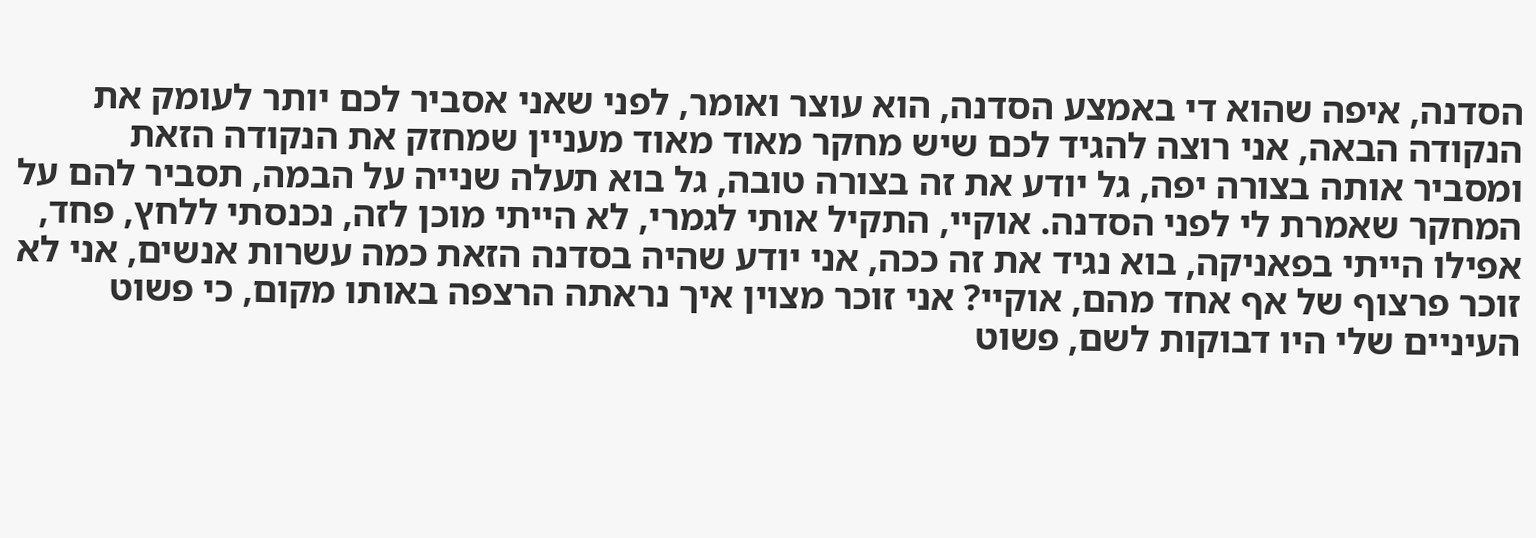הסדנה, איפה שהוא די באמצע הסדנה, הוא עוצר ואומר, לפני שאני אסביר לכם יותר לעומק את הנקודה הבאה, אני רוצה להגיד לכם שיש מחקר מאוד מאוד מעניין שמחזק את הנקודה הזאת ומסביר אותה בצורה יפה, גל יודע את זה בצורה טובה, גל בוא תעלה שנייה על הבמה, תסביר להם על המחקר שאמרת לי לפני הסדנה. אוקיי, התקיל אותי לגמרי, לא הייתי מוכן לזה, נכנסתי ללחץ, פחד, אפילו הייתי בפאניקה, בוא נגיד את זה ככה, אני יודע שהיה בסדנה הזאת כמה עשרות אנשים, אני לא זוכר פרצוף של אף אחד מהם, אוקיי? אני זוכר מצוין איך נראתה הרצפה באותו מקום, כי פשוט העיניים שלי היו דבוקות לשם, פשוט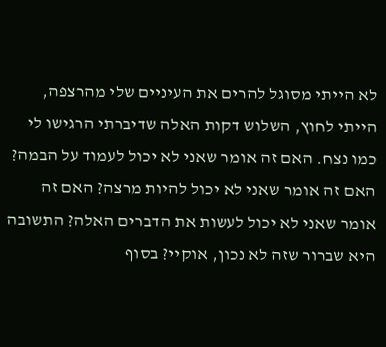לא הייתי מסוגל להרים את העיניים שלי מהרצפה, הייתי לחוץ, השלוש דקות האלה שדיברתי הרגישו לי כמו נצח. האם זה אומר שאני לא יכול לעמוד על הבמה? האם זה אומר שאני לא יכול להיות מרצה? האם זה אומר שאני לא יכול לעשות את הדברים האלה? התשובה היא שברור שזה לא נכון, אוקיי? בסוף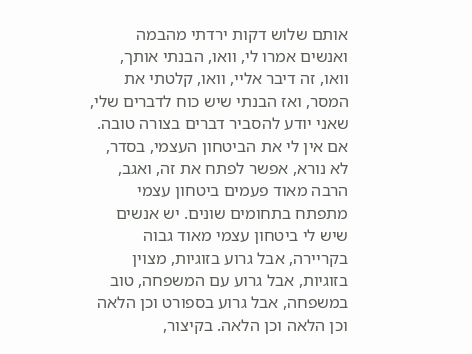אותם שלוש דקות ירדתי מהבמה ואנשים אמרו לי, וואו, הבנתי אותך, וואו, זה דיבר אליי, וואו, קלטתי את המסר, ואז הבנתי שיש כוח לדברים שלי, שאני יודע להסביר דברים בצורה טובה. אם אין לי את הביטחון העצמי, בסדר, לא נורא, אפשר לפתח את זה, ואגב, הרבה מאוד פעמים ביטחון עצמי מתפתח בתחומים שונים. יש אנשים שיש לי ביטחון עצמי מאוד גבוה בקריירה, אבל גרוע בזוגיות, מצוין בזוגיות, אבל גרוע עם המשפחה, טוב במשפחה, אבל גרוע בספורט וכן הלאה וכן הלאה וכן הלאה. בקיצור,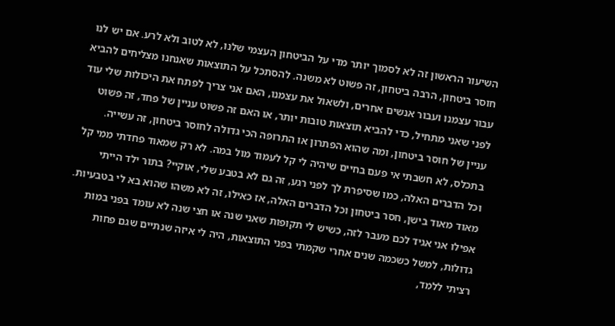השיעור הראשון זה לא לסמוך יותר מדי על הביטחון העצמי שלנו, לא לטוב ולא לרע. אם יש לנו חוסר ביטחון, הרבה ביטחון, זה פשוט לא משנה. להסתכל על התוצאות שאנחנו מצליחים להביא עבור עצמנו ועבור אנשים אחרים, ולשאול את עצמנו, האם אני צריך לפתח את היכולות שלי עוד לפני שאני מתחיל, כדי להביא תוצאות טובות יותר, או האם זה פשוט עניין של פחד, זה פשוט עניין של חוסר ביטחון, ומה שהוא הפתרון או התרופה הכי גדולה לחוסר ביטחון, זה עשייה. בתכלס, לא חשבתי אי פעם בחיים שיהיה לי קל לעמוד מול במה. לא רק שמאוד פחדתי ממי קל וכל הדברים האלה, כמו שסיפרת לך לפני רגע, זה גם לא בטבע שלי, אוקיי? בתור ילד הייתי מאוד מאוד בישן, חסר ביטחון וכל הדברים האלה, אז כאילו, זה לא משהו שהוא בא לי בטבעיות. אפילו אני אגיד לכם מעבר לזה, כשיש לי תקופות שאני שנה או חצי שנה לא עומד בפני במות גדולות, למשל כשכמה שנים אחרי שקמתי בפני התוצאות, היה לי איזה שנתיים שגם פחות רציתי ללמד,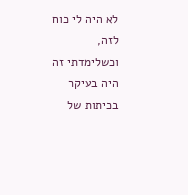לא היה לי כוח לזה, וכשלימדתי זה היה בעיקר בכיתות של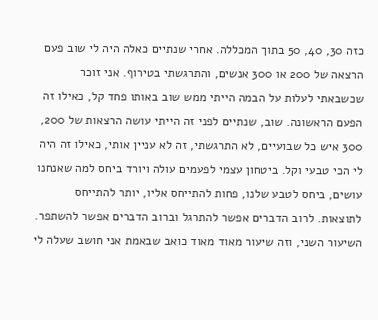כזה 30, 40, 50 בתוך המכללה. אחרי שנתיים כאלה היה לי שוב פעם הרצאה של 200 או 300 אנשים, והתרגשתי בטירוף. אני זוכר שכשבאתי לעלות על הבמה הייתי ממש שוב באותו פחד קל, כאילו זה הפעם הראשונה. שוב, שנתיים לפני זה הייתי עושה הרצאות של 200, 300 איש כל שבועיים, לא התרגשתי, זה לא עניין אותי, כאילו זה היה לי הכי טבעי וקל. ביטחון עצמי לפעמים עולה ויורד ביחס למה שאנחנו עושים, ביחס לטבע שלנו, פחות להתייחס אליו, יותר להתייחס לתוצאות. לרוב הדברים אפשר להתרגל וברוב הדברים אפשר להשתפר. השיעור השני, וזה שיעור מאוד מאוד כואב שבאמת אני חושב שעלה לי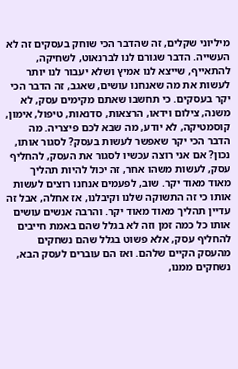מיליוני שקלים, זה שהדבר הכי שוחק בעסקים זה לא העשייה. הדבר שגורם לנו לברנאוט, לשחיקה, להתאייף, שייצא לנו אמיץ ושלא יעבור לנו יותר לעשות את מה שאנחנו עושים, שאגב, זה הדבר הכי יקר בעסקים. כי תחשבו שאתם מקימים עסק, לא משנה, צילום וידאו, הרצאות, סדנאות, טיפול, אימון, קוסמטיקה, לא יודע, מה שבא לכם פיצריה. מה הדבר הכי יקר שאפשר לעשות בעסק? לסגור אותו, נכון? אם אני רוצה עכשיו לסגור את העסק, להחליף עסק, לעשות משהו אחר, זה יכול להיות תהליך מאוד מאוד יקר. שוב, לפעמים אנחנו רוצים לעשות אותו כי זה התשוקה שלנו וקיבלנו, אז אחלה, אבל זה עדיין תהליך מאוד מאוד יקר. והרבה אנשים עושים אותו כל כמה זמן וזה לא בגלל שהם באמת חייבים להחליף עסק, אלא פשוט בגלל שהם נשחקים מהעסק הקיים שלהם. ואז הם עוברים לעסק הבא, נשחקים ממנו,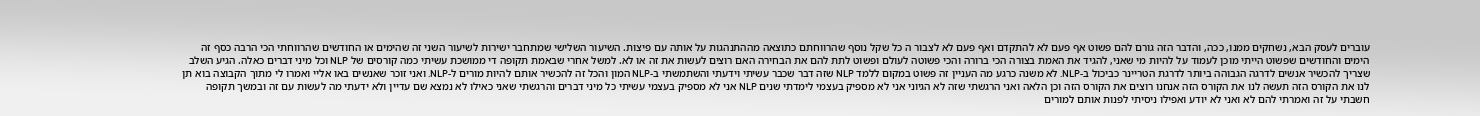עוברים לעסק הבא, נשחקים ממנו, ככה, והדבר הזה גורם להם פשוט אף פעם לא להתקדם ואף פעם לא לצבור ה כל שקל נוסף שהרווחתם כתוצאה מההתנהגות על אותה עם פיצות. השיעור השלישי שמתחבר ישירות לשיעור השני זה שהימים או החודשים שהרווחתי הכי הרבה כסף זה הימים והחודשים שפשוט הייתי מוכן לעמוד על להיות מי שאני, להגיד את האמת בצורה הכי ברורה והכי פשוטה לעולם ופשוט לתת להם את הבחירה האם רוצים לעשות את זה או לא. למשל אחרי שבאמת תקופה די ממושכת עשיתי כמה קורסים של NLP וכל מיני דברים כאלה. הגיע השלב שצריך להכשיר אנשים לדרגה הגבוהה ביותר לדרגת הטריינר כביכול ב-NLP. לא משנה כרגע מה העניין זה פשוט במקום ללמד NLP שזה דבר שכבר עשיתי וידעתי והשתמשתי ב-NLP המון והכל זה להכשיר אותם להיות מורים ל-NLP. ואני זוכר שאנשים באו אליי ואמרו לי מתוך הקבוצה בוא תן לנו את הקורס הזה תעשה לנו את הקורס הזה אנחנו רוצים את הקורס הזה וכן הלאה ואני הרגשתי שזה לא הגיוני אני לא מספיק בעצמי לימדתי שנים NLP אני לא מספיק בעצמי עשיתי כל מיני דברים והרגשתי שאני כאילו לא נמצא שם עדיין ולא ידעתי מה לעשות עם זה ובמשך תקופה חשבתי על זה ואמרתי להם לא ואני לא יודע ואפילו ניסיתי לפנות אותם למורים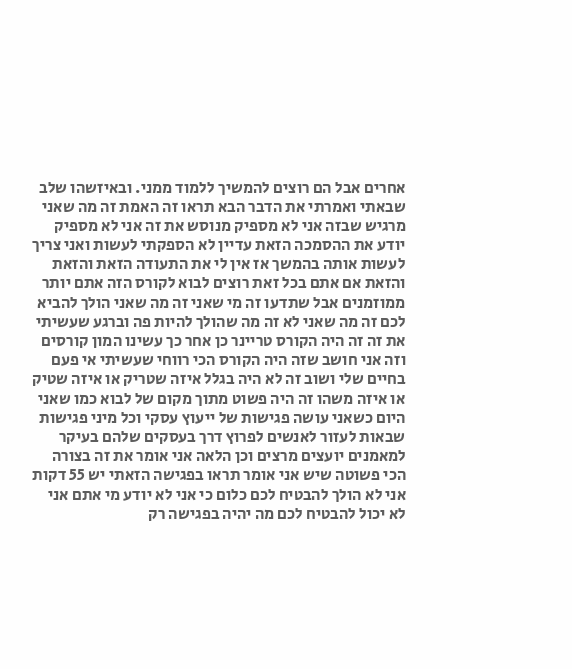אחרים אבל הם רוצים להמשיך ללמוד ממני. ובאיזשהו שלב שבאתי ואמרתי את הדבר הבא תראו זה האמת זה מה שאני מרגיש שבזה אני לא מספיק מנוסש את זה אני לא מספיק יודע את ההסמכה הזאת עדיין לא הספקתי לעשות ואני צריך לעשות אותה בהמשך אז אין לי את התעודה הזאת והזאת והזאת אם אתם בכל זאת רוצים לבוא לקורס הזה אתם יותר ממוזמנים אבל שתדעו זה מי שאני זה מה שאני הולך להביא לכם זה מה שאני לא זה מה שהולך להיות פה וברגע שעשיתי את זה זה היה הקורס טריינר כן אחר כך עשינו המון קורסים וזה אני חושב שזה היה הקורס הכי רווחי שעשיתי אי פעם בחיים שלי ושוב זה לא היה בגלל איזה שטריק או איזה שטיק או איזה משהו זה היה פשוט מתוך מקום של לבוא כמו שאני היום כשאני עושה פגישות של ייעוץ עסקי וכל מיני פגישות שבאות לעזור לאנשים לפרוץ דרך בעסקים שלהם בעיקר למאמנים יועצים מרצים וכן הלאה אני אומר את זה בצורה הכי פשוטה שיש אני אומר תראו בפגישה הזאתי יש 55 דקות אני לא הולך להבטיח לכם כלום כי אני לא יודע מי אתם אני לא יכול להבטיח לכם מה יהיה בפגישה רק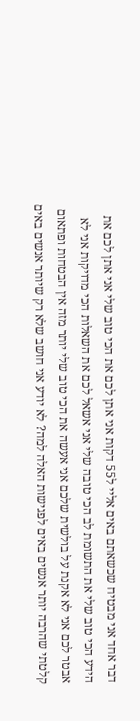דבר אחד אני מבטיח שכשאתם באים אליי ל55 דקות אני אתן לכם את הכי טוב שלי אני אתן לכם את הידע הכי טוב שלי את התשומת לב הכי טובה שלי אני אשאל לכם את השאלות הכי מדויקות אני לא אבטר לכם אני לא אקנת על בולשית שלכם אני אעשה את הכי טוב שלי יותר מזה אין הבטחות ופתאום קלטתי שהרבה יותר אנשים באים לפגישות האלה למה? לא יודע אני חושב שלא רק שיותר אנשים באים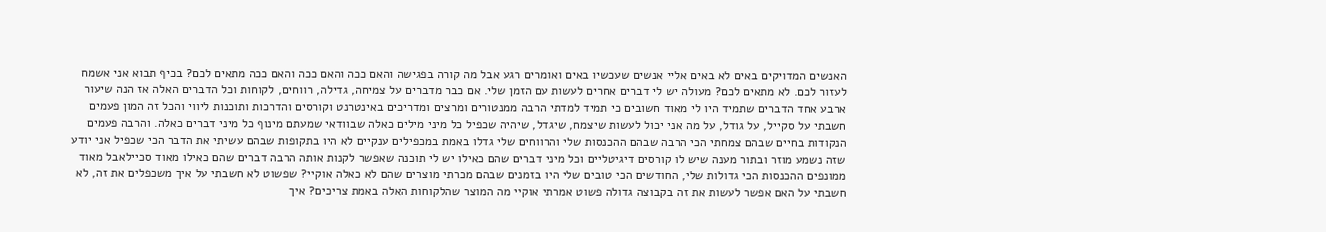האנשים המדויקים באים לא באים אליי אנשים שעכשיו באים ואומרים רגע אבל מה קורה בפגישה והאם ככה והאם ככה והאם ככה מתאים לכם? בכיף תבוא אני אשמח לעזור לכם. לא מתאים לכם? מעולה יש לי דברים אחרים לעשות עם הזמן שלי. אם כבר מדברים על צמיחה, גדילה, רווחים, לקוחות וכל הדברים האלה אז הנה שיעור ארבע אחד הדברים שתמיד היו לי מאוד חשובים כי תמיד למדתי הרבה ממנטורים ומרצים ומדריכים באינטרנט וקורסים והדרכות ותוכנות ליווי והכל זה המון פעמים חשבתי על סקייל, על גודל, על מה אני יכול לעשות שיצמח, שיגדל, שיהיה שכפיל כל מיני מילים כאלה שבוודאי שמעתם מינוף כל מיני דברים כאלה. והרבה פעמים הנקודות בחיים שבהם צמחתי הכי הרבה שבהם ההכנסות שלי והרווחים שלי גדלו באמת במכפילים ענקיים לא היו בתקופות שבהם עשיתי את הדבר הכי שכפיל אני יודע שזה נשמע מוזר ובתור מענה שיש לו קורסים דיגיטליים וכל מיני דברים שהם כאילו יש לי תוכנה שאפשר לקנות אותה הרבה דברים שהם כאילו מאוד סכיילאבל מאוד ממונפים ההכנסות הכי גדולות שלי, החודשים הכי טובים שלי היו בזמנים שבהם מכרתי מוצרים שהם לא כאלה אוקיי? שפשוט לא חשבתי על איך משכפלים את זה, לא חשבתי על האם אפשר לעשות את זה בקבוצה גדולה פשוט אמרתי אוקיי מה המוצר שהלקוחות האלה באמת צריכים? איך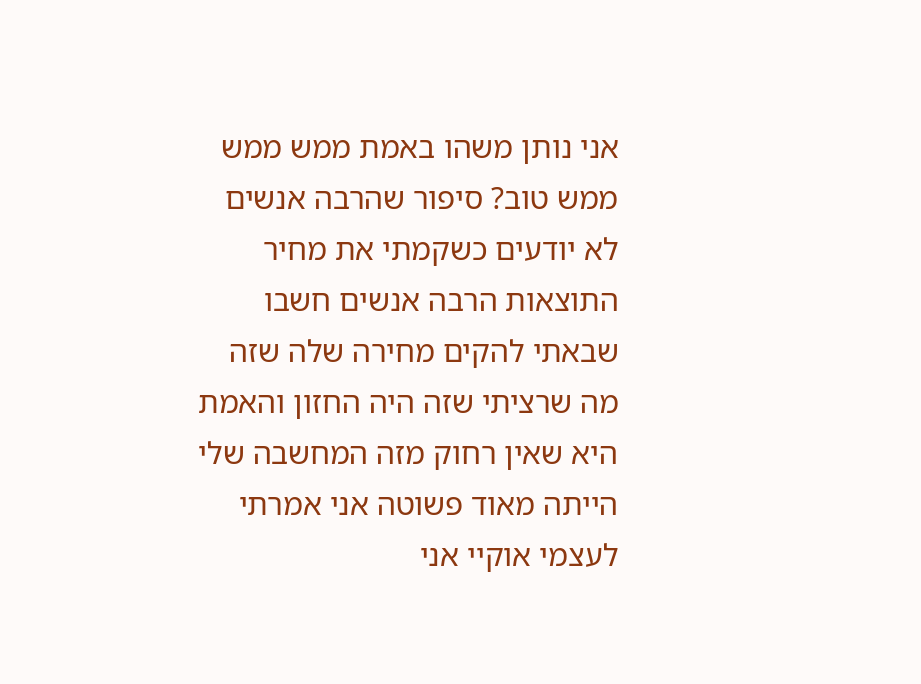אני נותן משהו באמת ממש ממש ממש טוב? סיפור שהרבה אנשים לא יודעים כשקמתי את מחיר התוצאות הרבה אנשים חשבו שבאתי להקים מחירה שלה שזה מה שרציתי שזה היה החזון והאמת היא שאין רחוק מזה המחשבה שלי הייתה מאוד פשוטה אני אמרתי לעצמי אוקיי אני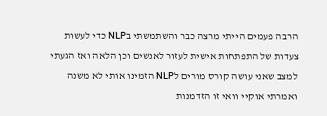הרבה פעמים הייתי מרצה כבר והשתמשתי בNLP כדי לעשות צעדות של התפתחות אישית לעזור לאנשים וכן הלאה ואז הגעתי למצב שאני עושה קורס מורים לNLP הזמינו אותי לא משנה ואמרתי אוקיי וואי זו הזדמנות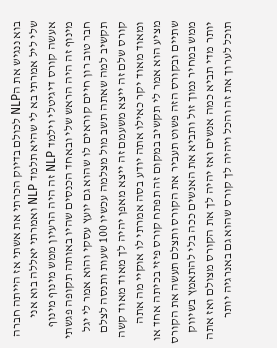בוא ננגיש את הNLP לכולם בדיוק הכרתי את אשתי אז הייתה חברה שלי ליל אמרתי בא לי שהיא תלמד NLP ואמרתי יאללה בוא אני אעשה קורס דיגיטלי וילמד NLP זה היה הרעיון ממש מינוף מינוף מינוף זה היה הראש שלי ובאחד הכנסים שהיו באותה תקופה פגשתי חבר טוב רון חיים קוראים לו שהוא גם יועץ עסקי והוא אמר לי יגל תקשיב למה שאתה תשב מול מצלמה עכשיו 100 שעות ותנסה לצלם קורס שלם זה ייצא משעמם זה ייצא מאפן יהיה לך מאוד מאוד קשה ומאוד מאוד יקר כאילו אתה יודע בסה אמרתי לו אוקיי מה אתה מציע הוא אמר לי תקשיב במקום זה תפתח קורס פיזי בכיתה אחד או שתיים ובקורס הזה פשוט תעביר את הקורס ותצלם תעשה את הקורס ממש במחיר נמוך זול ותביא את האנשים ככה בלי להתאמץ בשיווק יותר מדי תביא כמה אנשים ואז יהיה לך את הקורס מצולם ואז אתה תוכל לערוך את זה והכל ויהיה לך קורס שהוא גם באנרגיה יותר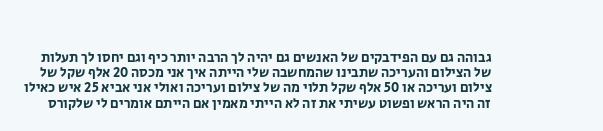גבוהה גם עם הפידבקים של האנשים גם יהיה לך הרבה יותר כיף וגם יחסו לך תעלות של הצילום והעריכה שתבינו שהמחשבה שלי הייתה איך אני מכסה 20 אלף שקל של צילום ועריכה או 50 אלף שקל תלוי מה של צילום ועריכה ואולי אני אביא 25 איש כאילו זה היה הראש ופשוט עשיתי את זה לא הייתי מאמין אם הייתם אומרים לי שלקורס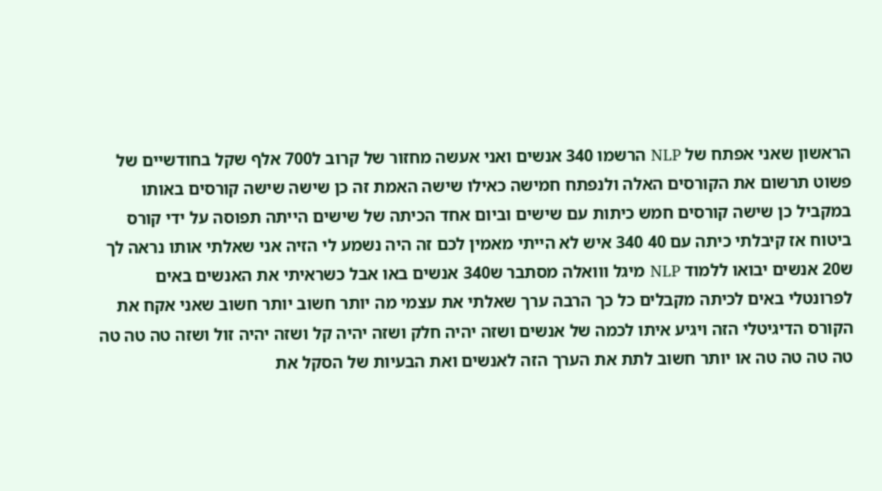הראשון שאני אפתח של NLP הרשמו 340 אנשים ואני אעשה מחזור של קרוב ל700 אלף שקל בחודשיים של פשוט תרשום את הקורסים האלה ולנפתח חמישה כאילו שישה האמת זה כן שישה שישה קורסים באותו במקביל כן שישה קורסים חמש כיתות עם שישים וביום אחד הכיתה של שישים הייתה תפוסה על ידי קורס ביטוח אז קיבלתי כיתה עם 40 340 איש לא הייתי מאמין לכם זה היה נשמע לי הזיה אני שאלתי אותו נראה לך ש20 אנשים יבואו ללמוד NLP מיגל ווואלה מסתבר ש340 אנשים באו אבל כשראיתי את האנשים באים לפרונטלי באים לכיתה מקבלים כל כך הרבה ערך שאלתי את עצמי מה יותר חשוב יותר חשוב שאני אקח את הקורס הדיגיטלי הזה ויגיע איתו לכמה של אנשים ושזה יהיה חלק ושזה יהיה קל ושזה יהיה זול ושזה טה טה טה טה טה טה טה או יותר חשוב לתת את הערך הזה לאנשים ואת הבעיות של הסקל את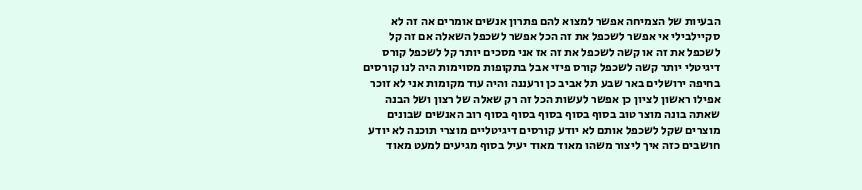הבעיות של הצמיחה אפשר למצוא להם פתרון אנשים אומרים אה זה לא סקיילבילי אי אפשר לשכפל את זה הכל אפשר לשכפל השאלה אם זה קל לשכפל את זה או קשה לשכפל את זה אז אני מסכים יותר קל לשכפל קורס דיגיטלי יותר קשה לשכפל קורס פיזי אבל בתקופות מסוימות היה לנו קורסים בחיפה ירושלים באר שבע תל אביב כן ורעננה והיה עוד מקומות אני לא זוכר אפילו ראשון לציון כן אפשר לעשות הכל זה רק שאלה של רצון ושל הבנה שאתה בונה מוצר טוב בסוף בסוף בסוף בסוף בסוף רוב האנשים שבונים מוצרים שקל לשכפל אותם לא יודע קורסים דיגיטליים מוצרי תוכנה לא יודע חושבים כזה איך ליצור משהו מאוד מאוד יעיל בסוף מגיעים למעט מאוד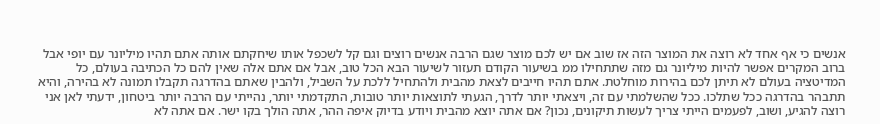אנשים כי אף אחד לא רוצה את המוצר הזה אז שוב אם יש לכם מוצר שגם הרבה אנשים רוצים וגם קל לשכפל אותו שיחקתם אותה אתם תהיו מיליונר עם יופי אבל ברוב המקרים אפשר להיות מיליונר גם מזה שתתחילו ממ בשיעור הקודם תעזור לשיעור הבא הכל טוב, אבל אם אתם אלה שאין להם כל הכתיבה בעולם, כל המדיטציה בעולם לא תיתן לכם בהירות מוחלטת. אתם תהיו חייבים לצאת מהבית ולהתחיל ללכת על השביל, ולהבין שאתם בהדרגה תקבלו תמונה לא בהירה, והיא תתבהר בהדרגה ככל שתלכו. ככל שהשלמתי עם זה, ויצאתי יותר לדרך, הגעתי לתוצאות יותר טובות, התקדמתי יותר, נהייתי עם הרבה יותר ביטחון, ידעתי לאן אני רוצה להגיע, ושוב, לפעמים הייתי צריך לעשות תיקונים, נכון? אם אתה יוצא מהבית ויודע בדיוק איפה ההר, אתה הולך בקו ישר. אם אתה לא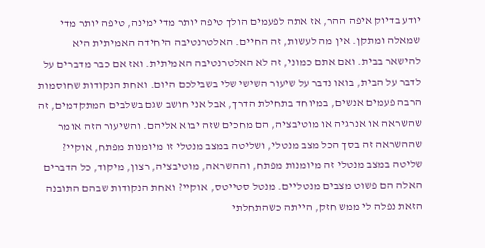יודע בדיוק איפה ההר, אז אתה לפעמים הולך טיפה יותר מדי ימינה, טיפה יותר מדי שמאלה ומתקן. אין מה לעשות, זה החיים. האלטרנטיבה היחידה האמיתית היא להישאר בבית. ואם אתם כמוני, זה לא האלטרנטיבה האמיתית. ואז אם כבר מדברים על לדבר על הבית, בואו נדבר על שיעור השישי שלי בשבילכם היום. ואחת הנקודות שחוסמות הרבה פעמים אנשים, במיוחד בתחילת הדרך, אבל אני חושב שגם בשלבים המתקדמים, זה שהשראה או אנרגיה או מוטיבציה, הם מחכים שזה יבוא אליהם. והשיעור הזה אומר שההשראה זה בסך הכל מצב מנטלי, ושליטה במצב מנטלי זו מיומנות מפתח, אוקיי? שליטה במצב מנטלי זה מיומנות מפתח, וההשראה, מוטיבציה, רצון, מיקוד, כל הדברים האלה הם פשוט מצבים מנטליים. מנטל סטייטס, אוקיי? ואחת הנקודות שבהם התובנה הזאת נפלה לי ממש חזק, הייתה כשהתחלתי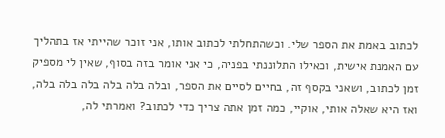לכתוב באמת את הספר שלי. וכשהתחלתי לכתוב אותו, אני זוכר שהייתי אז בתהליך עם האמנת אישית, וכאילו התלוננתי בפניה, כי אני אומר בזה בסוף, שאין לי מספיק זמן לכתוב, ושאני בקסף זה, בחיים לסיים את הספר, ובלה בלה בלה בלה בלה בלה, ואז היא שאלה אותי, אוקיי, כמה זמן אתה צריך כדי לכתוב? ואמרתי לה,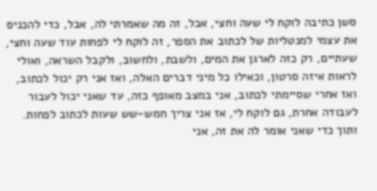סשן כתיבה לוקח לי שעה וחצי, אבל, זה מה שאמרתי לה, אבל, כדי להכניס את עצמי למנטליות של לכתוב את הספר, זה לוקח לי לפחות עוד שעה וחצי, שעתיים, רק כזה לארגן את המים, ולשבת, ולחשוב, ולקבל השראה, ואולי לראות איזה סרטון, וכאילו כל מיני דברים האלה, ואז אני רק יכול לכתוב, ואז אחרי שסיימתי לכתוב, אני במצב מאופף כזה, עד שאני יכול לעבור לעבודה אחרת, גם לוקח לי, אז אני צריך חמש-שש שעות לכתוב לפחות. ותוך כדי שאני אומר לה את זה, אני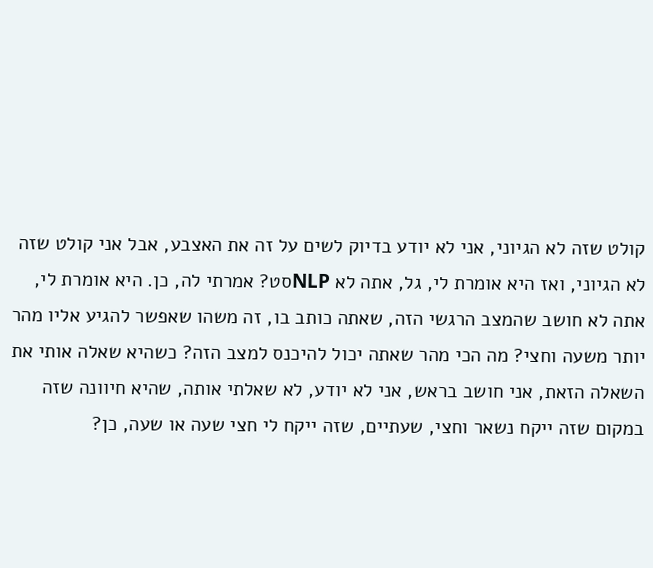קולט שזה לא הגיוני, אני לא יודע בדיוק לשים על זה את האצבע, אבל אני קולט שזה לא הגיוני, ואז היא אומרת לי, גל, אתה לא NLPסט? אמרתי לה, כן. היא אומרת לי, אתה לא חושב שהמצב הרגשי הזה, שאתה כותב בו, זה משהו שאפשר להגיע אליו מהר יותר משעה וחצי? מה הכי מהר שאתה יכול להיכנס למצב הזה? כשהיא שאלה אותי את השאלה הזאת, אני חושב בראש, אני לא יודע, לא שאלתי אותה, שהיא חיוונה שזה במקום שזה ייקח נשאר וחצי, שעתיים, שזה ייקח לי חצי שעה או שעה, כן?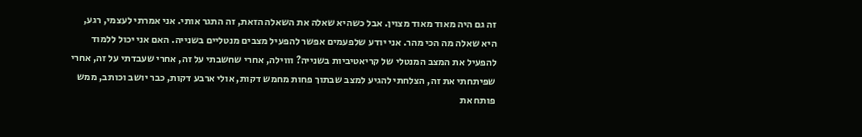זה גם היה מאוד מאוד מצוין. אבל כשהיא שאלה את השאלה הזאת, זה התגר אותי. אני אמרתי לעצמי, רגע, היא שאלה מה הכי מהר. אני יודע שלפעמים אפשר להפעיל מצבים מנטליים בשנייה. האם אני יכול ללמוד להפעיל את המצב המנטלי של קריאטיביות בשנייה? וווילה, אחרי שחשבתי על זה, אחרי שעבדתי על זה, אחרי שפיתחתי את זה, הצלחתי להגיע למצב שבתוך פחות מחמש דקות, אולי ארבע דקות, כבר יושב וכותב, ממש פותח את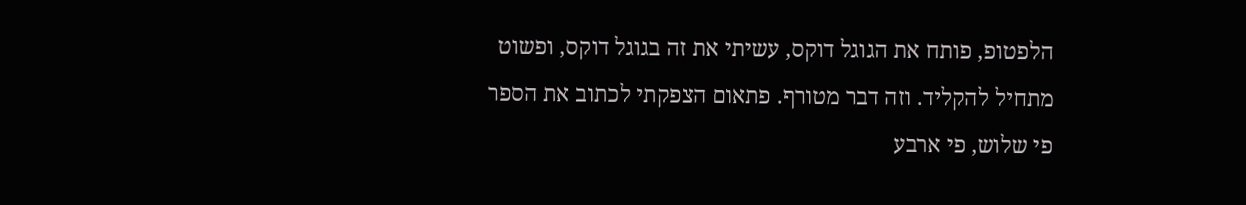הלפטופ, פותח את הגוגל דוקס, עשיתי את זה בגוגל דוקס, ופשוט מתחיל להקליד. וזה דבר מטורף. פתאום הצפקתי לכתוב את הספר פי שלוש, פי ארבע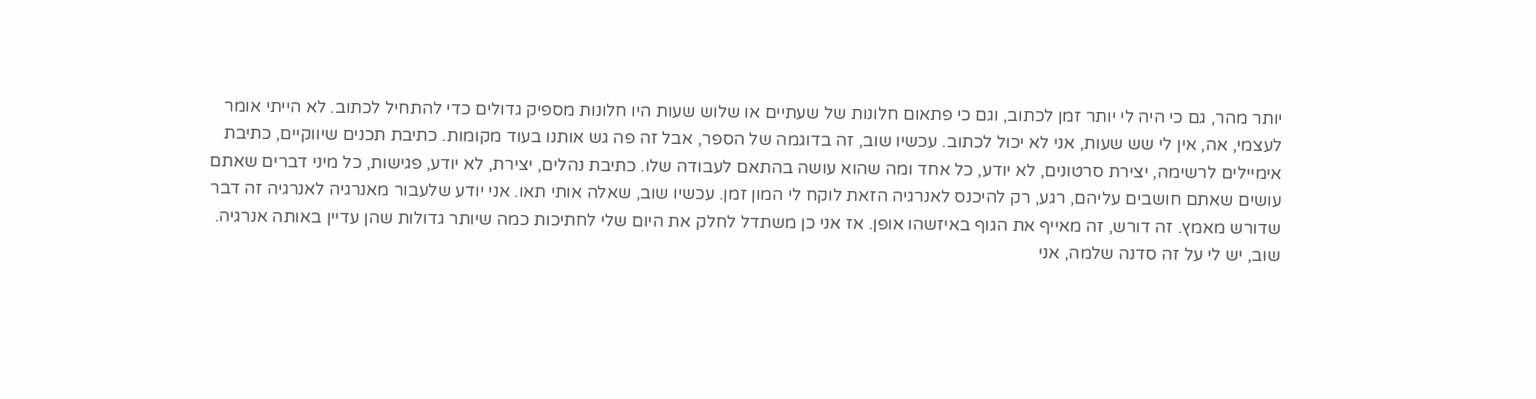יותר מהר, גם כי היה לי יותר זמן לכתוב, וגם כי פתאום חלונות של שעתיים או שלוש שעות היו חלונות מספיק גדולים כדי להתחיל לכתוב. לא הייתי אומר לעצמי, אה, אין לי שש שעות, אני לא יכול לכתוב. עכשיו שוב, זה בדוגמה של הספר, אבל זה פה גש אותנו בעוד מקומות. כתיבת תכנים שיווקיים, כתיבת אימיילים לרשימה, יצירת סרטונים, לא יודע, כל אחד ומה שהוא עושה בהתאם לעבודה שלו. כתיבת נהלים, יצירת, לא יודע, פגישות, כל מיני דברים שאתם עושים שאתם חושבים עליהם, רגע, רק להיכנס לאנרגיה הזאת לוקח לי המון זמן. עכשיו שוב, שאלה אותי תאו. אני יודע שלעבור מאנרגיה לאנרגיה זה דבר שדורש מאמץ. זה דורש, זה מאייף את הגוף באיזשהו אופן. אז אני כן משתדל לחלק את היום שלי לחתיכות כמה שיותר גדולות שהן עדיין באותה אנרגיה. שוב, יש לי על זה סדנה שלמה, אני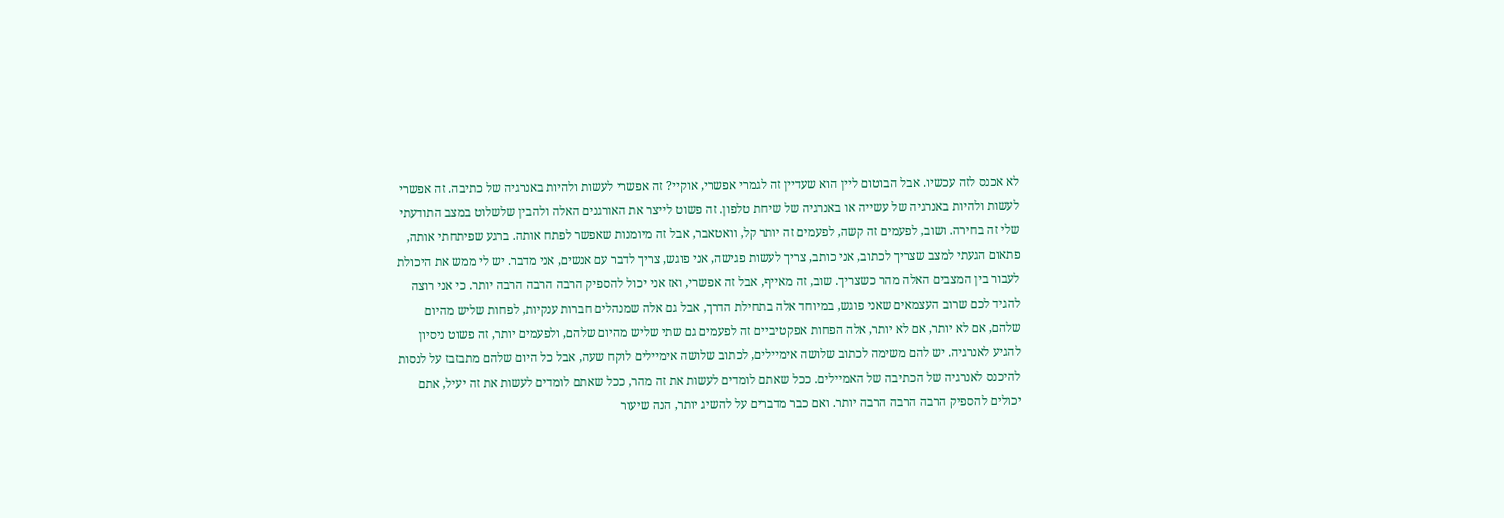לא אכנס לזה עכשיו. אבל הבוטום ליין הוא שעדיין זה לגמרי אפשרי, אוקיי? זה אפשרי לעשות ולהיות באנרגיה של כתיבה. זה אפשרי לעשות ולהיות באנרגיה של עשייה או באנרגיה של שיחת טלפון. זה פשוט לייצר את האורגנים האלה ולהבין שלשלוט במצב התודעתי שלי זה בחירה. ושוב, לפעמים זה קשה, לפעמים זה יותר קל, וואטאבר, אבל זה מיומנות שאפשר לפתח אותה. ברגע שפיתחתי אותה, פתאום הגעתי למצב שצריך לכתוב, אני כותב, צריך לעשות פגישה, אני פוגש, צריך לדבר עם אנשים, אני מדבר. יש לי ממש את היכולת לעבור בין המצבים האלה מהר כשצריך. שוב, זה מאייף, אבל זה אפשרי, ואז אני יכול להספיק הרבה הרבה הרבה יותר. כי אני רוצה להגיד לכם שרוב העצמאים שאני פוגש, במיוחד אלה בתחילת הדרך, אבל גם אלה שמנהלים חברות ענקיות, לפחות שליש מהיום שלהם, אם לא יותר, אם לא יותר, אלה הפחות אפקטיביים זה לפעמים גם שתי שליש מהיום שלהם, ולפעמים יותר, זה פשוט ניסיון להגיע לאנרגיה. יש להם משימה לכתוב שלושה אימיילים, לכתוב שלושה אימיילים לוקח שעה, אבל כל היום שלהם מתבזבז על לנסות להיכנס לאנרגיה של הכתיבה של האמיילים. ככל שאתם לומדים לעשות את זה מהר, ככל שאתם לומדים לעשות את זה יעיל, אתם יכולים להספיק הרבה הרבה הרבה יותר. ואם כבר מדברים על להשיג יותר, הנה שיעור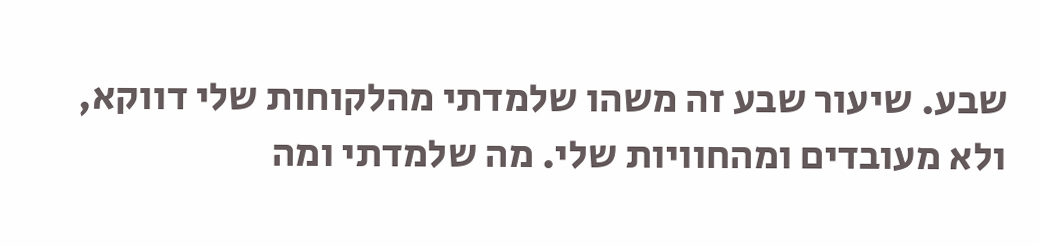שבע. שיעור שבע זה משהו שלמדתי מהלקוחות שלי דווקא, ולא מעובדים ומהחוויות שלי. מה שלמדתי ומה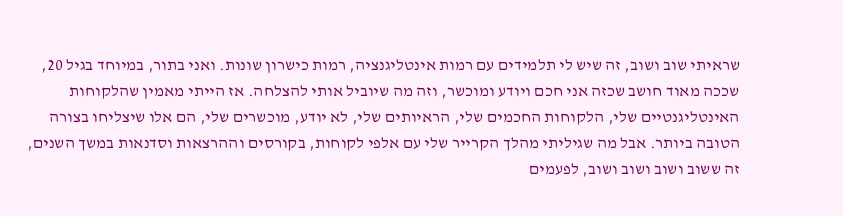שראיתי שוב ושוב, זה שיש לי תלמידים עם רמות אינטליגנציה, רמות כישרון שונות. ואני בתור, במיוחד בגיל 20, שככה מאוד חושב שכזה אני חכם ויודע ומוכשר, וזה מה שיוביל אותי להצלחה. אז הייתי מאמין שהלקוחות האינטליגנטיים שלי, הלקוחות החכמים שלי, הראיותים שלי, לא יודע, מוכשרים שלי, הם אלו שיצליחו בצורה הטובה ביותר. אבל מה שגיליתי מהלך הקרייר שלי עם אלפי לקוחות, בקורסים וההרצאות וסדנאות במשך השנים, זה ששוב ושוב ושוב ושוב, לפעמים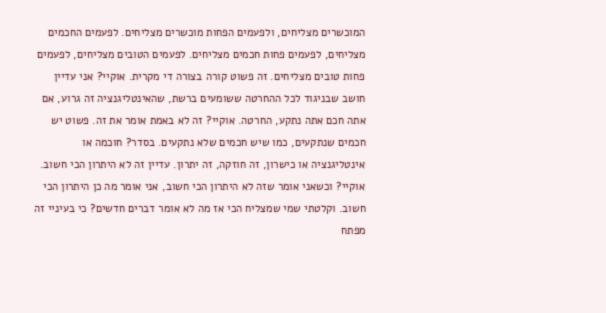המוכשרים מצליחים, ולפעמים הפחות מוכשרים מצליחים. לפעמים החכמים מצליחים, לפעמים פחות חכמים מצליחים. לפעמים הטובים מצליחים, לפעמים פחות טובים מצליחים. זה פשוט קורה בצורה די מקרית. אוקיי? אני עדיין חושב שבניגוד לכל ההחרטה ששומעים ברשת, שהאינטליגנציה זה גרוע, אם אתה חכם אתה נתקע, החרטה. אוקיי? זה לא באמת אומר את זה. פשוט יש חכמים שנתקעים, כמו שיש חכמים שלא נתקעים. בסדר? חוכמה או אינטליגנציה או כישרון, זה חוזקה, זה יתרון. עדיין זה לא היתרון הכי חשוב. אוקיי? וכשאני אומר שזה לא היתרון הכי חשוב, אני אומר מה כן היתרון הכי חשוב. וקלטתי שמי שמצליח הכי אז מה לא אומר דברים חדשים? כי בעיניי זה מפתח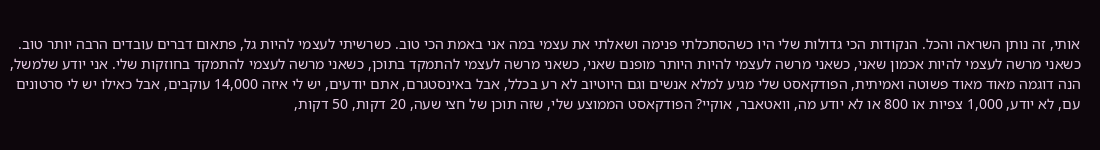אותי, זה נותן השראה והכל. הנקודות הכי גדולות שלי היו כשהסתכלתי פנימה ושאלתי את עצמי במה אני באמת הכי טוב. כשרשיתי לעצמי להיות גל, פתאום דברים עובדים הרבה יותר טוב. כשאני מרשה לעצמי להיות אכמון שאני, כשאני מרשה לעצמי להיות היותר מופנם שאני, כשאני מרשה לעצמי להתמקד בתוכן, כשאני מרשה לעצמי להתמקד בחוזקות שלי. אני יודע שלמשל, הנה דוגמה מאוד מאוד פשוטה ואמיתית, הפודקאסט שלי מגיע למלא אנשים וגם היוטיוב לא רע בכלל, אבל באינסטגרם, אתם יודעים, יש לי איזה 14,000 עוקבים, אבל כאילו יש לי סרטונים עם, לא יודע, 1,000 צפיות או 800 או לא יודע מה, וואטאבר, אוקיי? הפודקאסט הממוצע שלי, שזה תוכן של חצי שעה, 20 דקות, 50 דקות,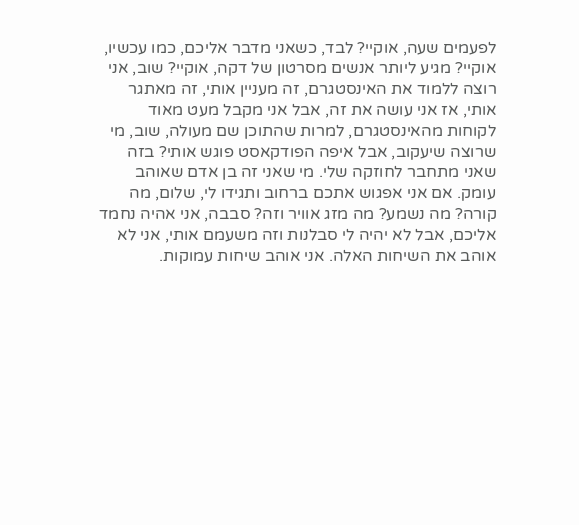לפעמים שעה, אוקיי? לבד, כשאני מדבר אליכם, כמו עכשיו, אוקיי? מגיע ליותר אנשים מסרטון של דקה, אוקיי? שוב, אני רוצה ללמוד את האינסטגרם, זה מעניין אותי, זה מאתגר אותי, אז אני עושה את זה, אבל אני מקבל מעט מאוד לקוחות מהאינסטגרם, למרות שהתוכן שם מעולה, שוב, מי שרוצה שיעקוב, אבל איפה הפודקאסט פוגש אותי? בזה שאני מתחבר לחוזקה שלי. מי שאני זה בן אדם שאוהב עומק. אם אני אפגוש אתכם ברחוב ותגידו לי, שלום, מה קורה? מה נשמע? מה מזג אוויר וזה? סבבה, אני אהיה נחמד אליכם, אבל לא יהיה לי סבלנות וזה משעמם אותי, אני לא אוהב את השיחות האלה. אני אוהב שיחות עמוקות.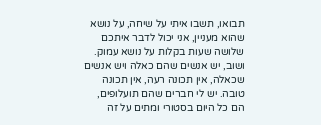תבואו, תשבו איתי על שיחה, על נושא שהוא מעניין, אני יכול לדבר איתכם שלושה שעות בקלות על נושא עמוק. ושוב, יש אנשים שהם כאלה ויש אנשים שכאלה, אין תכונה רעה, אין תכונה טובה. יש לי חברים שהם תועלופים, הם כל היום בסטורי ומתים על זה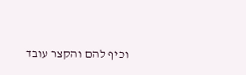וכיף להם והקצר עובד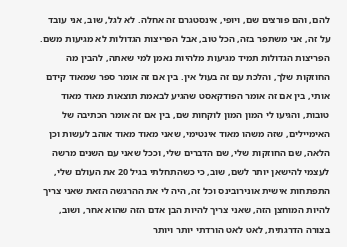להם, והם פורצים שם, ויופי, אינסטגרם זה אחלה. לא לגל, שוב, אני עובד על זה, אני משתפר בזה, הכל טוב, אבל הפריצות הגדולות לא מגיעות משם. הפריצות הגדולות תמיד מגיעות מלהיות נאמן למי שאתה, להבין מה החוזקות שלך, והלכת עם זה בעול אין. בין אם זה אומר ספר שמאוד קידם אותי, בין אם זה אומר הפודקאסט שהגיע לבאמת תוצאות מאוד מאוד טובות, והגיעו לי המון המון לוקחות שם, בין אם זה אומר הכתיבה של האימיילים, שזה משהו מאוד אינטימי, שאני מאוד מאוד אוהב לעשות וכן הלאה, שם החוזקות שלי, שם הדברים שלי, וככל שאני עם השנים מרשה לעצמי להישאן יותר לשם, שוב, כי כשהתחלתי בגיל 20 את העולם שלי, התפתחות אישית אונירובינס וכל זה, היה לי את ההרגשה הזאת שאני צריך להיות המוחצן הזה, שאני צריך להיות הבן אדם הזה שהוא אחר, ושוב, בצורה הדרגתית, לאט לאט הורדתי יותר ויותר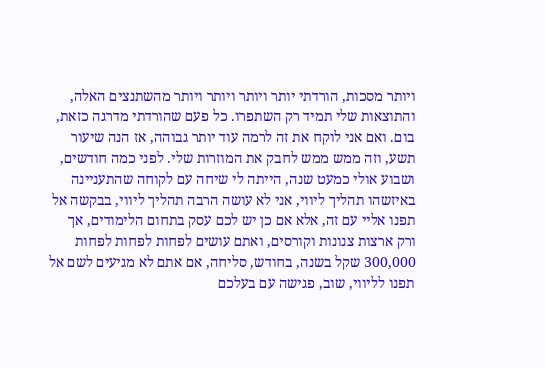ויותר מסכות, הורדתי יותר ויותר ויותר ויותר מהשתנצים האלה, והתוצאות שלי תמיד רק השתפרו. כל פעם שהורדתי מדרגה כזאת, בום. ואם אני לוקח את זה לרמה עוד יותר גבוהה, אז הנה שיעור תשע, וזה ממש ממש לחבק את המוזרות שלי. לפני כמה חודשים, ושבוע אולי כמעט שנה, הייתה לי שיחה עם לקוחה שהתעניינה באיזשהו תהליך ליווי, אני לא עושה הרבה תהליך ליווי, בבקשה אל תפנו אליי עם זה, אלא אם כן יש לכם עסק בתחום הלימודים, אך ורק ארצות צנונות וקורסים, ואתם עושים לפחות לפחות לפחות 300,000 שקל בשנה, בחודש, סליחה, אם אתם לא מגיעים לשם אל תפנו לליווי, שוב, פגישה עם בעלכם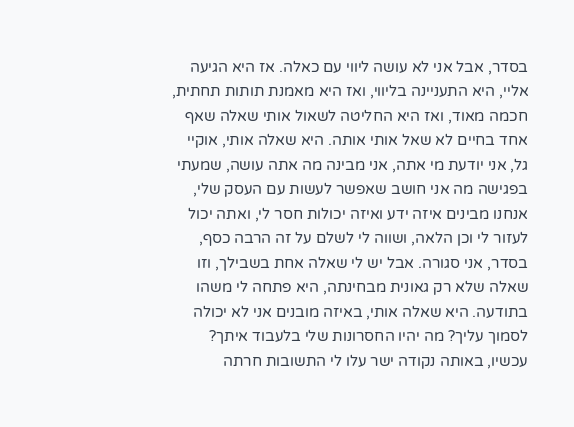בסדר, אבל אני לא עושה ליווי עם כאלה. אז היא הגיעה אליי, היא התעניינה בליווי, ואז היא מאמנת תותות תחתית, חכמה מאוד, ואז היא החליטה לשאול אותי שאלה שאף אחד בחיים לא שאל אותי אותה. היא שאלה אותי, אוקיי גל, אני יודעת מי אתה, אני מבינה מה אתה עושה, שמעתי בפגישה מה אני חושב שאפשר לעשות עם העסק שלי, אנחנו מבינים איזה ידע ואיזה יכולות חסר לי, ואתה יכול לעזור לי וכן הלאה, ושווה לי לשלם על זה הרבה כסף, בסדר, אני סגורה. אבל יש לי שאלה אחת בשבילך, וזו שאלה שלא רק גאונית מבחינתה, היא פתחה לי משהו בתודעה. היא שאלה אותי, באיזה מובנים אני לא יכולה לסמוך עליך? מה יהיו החסרונות שלי בלעבוד איתך? עכשיו, באותה נקודה ישר עלו לי התשובות חרתה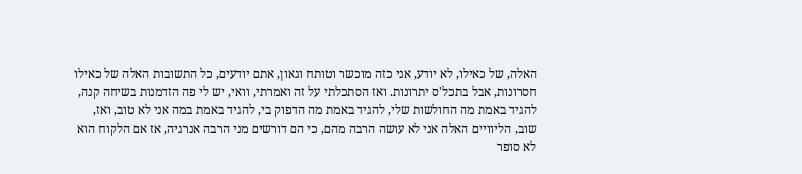האלה, של כאילו, לא יודע, אני כזה מוכשר וטותח וגאון, אתם יודעים, כל התשובות האלה של כאילו חסרונות, אבל בתכל'ס יתרונות. ואז הסתכלתי על זה ואמרתי, וואי, יש לי פה הזדמנות בשיחה קנה, להגיד באמת מה החולשות שלי, להגיד באמת מה הדפוק בי, להגיד באמת במה אני לא טוב, ואז, שוב, הליוויים האלה אני לא עושה הרבה מהם, כי הם דורשים מני הרבה אנרגיה, אז אם הלקוח הוא לא סופר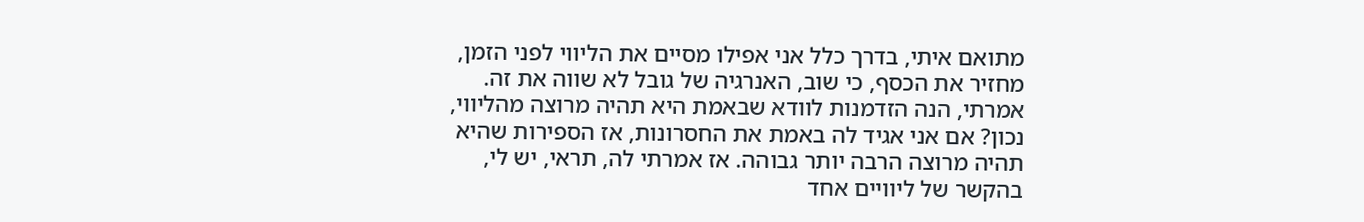מתואם איתי, בדרך כלל אני אפילו מסיים את הליווי לפני הזמן, מחזיר את הכסף, כי שוב, האנרגיה של גובל לא שווה את זה. אמרתי, הנה הזדמנות לוודא שבאמת היא תהיה מרוצה מהליווי, נכון? אם אני אגיד לה באמת את החסרונות, אז הספירות שהיא תהיה מרוצה הרבה יותר גבוהה. אז אמרתי לה, תראי, יש לי, בהקשר של ליוויים אחד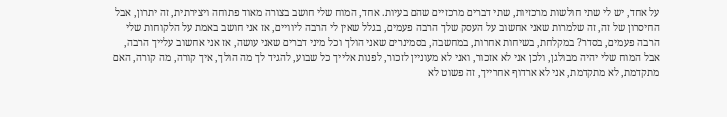על אחד, יש לי שתי חולשות מרכזיות, שתי דברים מרכזיים שהם בעיות. אחד, המוח שלי חושב בצורה מאוד פתוחה ויצירתית, זה יתרון, אבל החיסרון של זה, זה שלמרות שאני אחשוב על העסק שלך הרבה פעמים, בגלל שאין לי הרבה ליוויים, אז אני חושב באמת על הלקוחות שלי הרבה פעמים, בסדר? במקלחת, בשיחות אחרות, במחשבה, בסמינרים שאני הולך וכל מיני דברים שאני עושה, אז אני אחשוב עלייך הרבה, אבל המוח שלי יהיה מבולגן, ולכן אני לא אזכור, ואני לא מעוניין לזכור, לפנות אלייך כל שבוע, להגיד לך מה הולך, איך קורה, מה קורה, האם מתקדמת, לא מתקדמת, אני לא ארדוף אחרייך, זה פשוט לא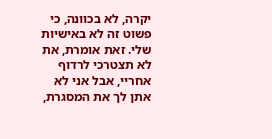יקרה, לא בכוונה, כי פשוט זה לא באישיות שלי. זאת אומרת, את לא תצטרכי לרדוף אחריי, אבל אני לא אתן לך את המסגרת,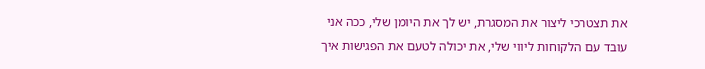את תצטרכי ליצור את המסגרת, יש לך את היומן שלי, ככה אני עובד עם הלקוחות ליווי שלי, את יכולה לטעם את הפגישות איך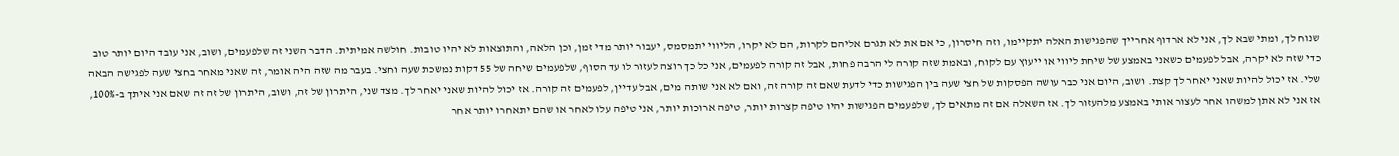שנוח לך, ומתי שבא לך, אני לא ארדוף אחרייך שהפגישות האלה יתקיימו, וזה חיסרון, כי אם את לא תגרם אליהם לקרות, הם לא יקרו, הליווי יתמסמס, יעבור יותר מדי זמן, וכן הלאה, והתוצאות לא יהיו טובות. חולשה אמיתית. הדבר השני זה שלפעמים, ושוב, אני עובד היום יותר טוב כדי שזה לא יקרה, אבל לפעמים כשאני באמצע של שיחת ליווי או ייעוץ עם לקוח, ובאמת שזה קורה לי הרבה פחות, אבל זה קורה לפעמים, אני כל כך רוצה לעזור לו עד הסוף, שלפעמים שיחה של 55 דקות נמשכת שעה וחצי. בעבר מה שזה היה אומר, זה שאני מאחר בחצי שעה לפגישה הבאה שלי. אז יכול להיות שאני יאחר לך קצת. ושוב, היום אני כבר עושה הפסקות של חצי שעה בין הפגישות כדי לדעת שאם זה קורה זה, ואם לא אני שותה מים, אבל עדיין, לפעמים זה קורה. אז יכול להיות שאני יאחר לך. מצד שני, היתרון של זה, ושוב, היתרון של זה זה שאם אני איתך ב-100%, אז אני לא אתן למשהו אחר לעצור אותי באמצע מלהעזור לך. אז השאלה אם זה מתאים לך, שלפעמים הפגישות יהיו טיפה קצרות יותר, טיפה ארוכות יותר, אני טיפה עלו לאחר או שהם יתאחרו יותר אחר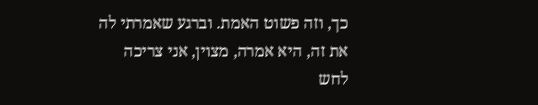כך, וזה פשוט האמת. וברגע שאמרתי לה את זה, היא אמרה, מצוין, אני צריכה לחש